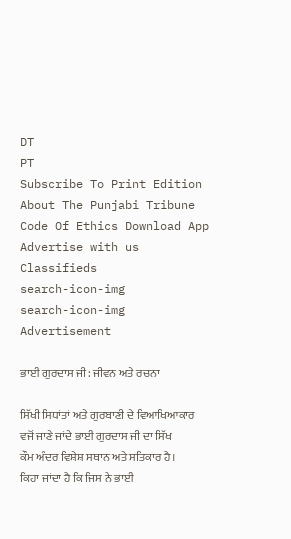DT
PT
Subscribe To Print Edition About The Punjabi Tribune Code Of Ethics Download App Advertise with us Classifieds
search-icon-img
search-icon-img
Advertisement

ਭਾਈ ਗੁਰਦਾਸ ਜੀ: ਜੀਵਨ ਅਤੇ ਰਚਨਾ

ਸਿੱਖੀ ਸਿਧਾਂਤਾਂ ਅਤੇ ਗੁਰਬਾਣੀ ਦੇ ਵਿਆਖਿਆਕਾਰ ਵਜੋਂ ਜਾਣੇ ਜਾਂਦੇ ਭਾਈ ਗੁਰਦਾਸ ਜੀ ਦਾ ਸਿੱਖ ਕੌਮ ਅੰਦਰ ਵਿਸ਼ੇਸ਼ ਸਥਾਨ ਅਤੇ ਸਤਿਕਾਰ ਹੈ। ਕਿਹਾ ਜਾਂਦਾ ਹੈ ਕਿ ਜਿਸ ਨੇ ਭਾਈ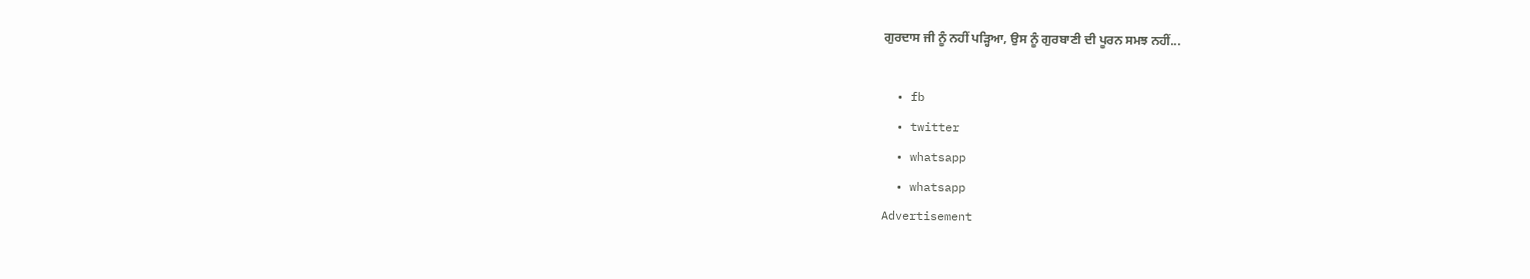ਗੁਰਦਾਸ ਜੀ ਨੂੰ ਨਹੀਂ ਪੜ੍ਹਿਆ, ਉਸ ਨੂੰ ਗੁਰਬਾਣੀ ਦੀ ਪੂਰਨ ਸਮਝ ਨਹੀਂ...

  • fb
  • twitter
  • whatsapp
  • whatsapp
Advertisement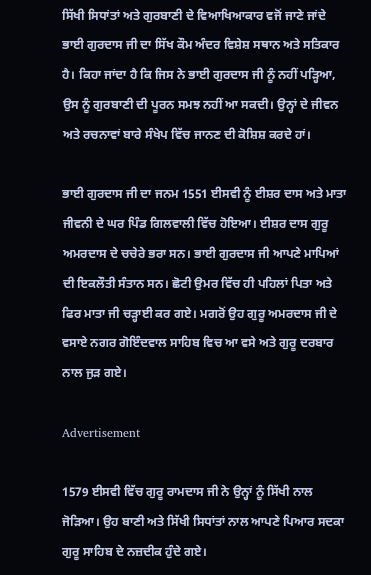ਸਿੱਖੀ ਸਿਧਾਂਤਾਂ ਅਤੇ ਗੁਰਬਾਣੀ ਦੇ ਵਿਆਖਿਆਕਾਰ ਵਜੋਂ ਜਾਣੇ ਜਾਂਦੇ ਭਾਈ ਗੁਰਦਾਸ ਜੀ ਦਾ ਸਿੱਖ ਕੌਮ ਅੰਦਰ ਵਿਸ਼ੇਸ਼ ਸਥਾਨ ਅਤੇ ਸਤਿਕਾਰ ਹੈ। ਕਿਹਾ ਜਾਂਦਾ ਹੈ ਕਿ ਜਿਸ ਨੇ ਭਾਈ ਗੁਰਦਾਸ ਜੀ ਨੂੰ ਨਹੀਂ ਪੜ੍ਹਿਆ, ਉਸ ਨੂੰ ਗੁਰਬਾਣੀ ਦੀ ਪੂਰਨ ਸਮਝ ਨਹੀਂ ਆ ਸਕਦੀ। ਉਨ੍ਹਾਂ ਦੇ ਜੀਵਨ ਅਤੇ ਰਚਨਾਵਾਂ ਬਾਰੇ ਸੰਖੇਪ ਵਿੱਚ ਜਾਨਣ ਦੀ ਕੋਸ਼ਿਸ਼ ਕਰਦੇ ਹਾਂ।

ਭਾਈ ਗੁਰਦਾਸ ਜੀ ਦਾ ਜਨਮ 1551 ਈਸਵੀ ਨੂੰ ਈਸ਼ਰ ਦਾਸ ਅਤੇ ਮਾਤਾ ਜੀਵਨੀ ਦੇ ਘਰ ਪਿੰਡ ਗਿਲਵਾਲੀ ਵਿੱਚ ਹੋਇਆ। ਈਸ਼ਰ ਦਾਸ ਗੁਰੂ ਅਮਰਦਾਸ ਦੇ ਚਚੇਰੇ ਭਰਾ ਸਨ। ਭਾਈ ਗੁਰਦਾਸ ਜੀ ਆਪਣੇ ਮਾਪਿਆਂ ਦੀ ਇਕਲੌਤੀ ਸੰਤਾਨ ਸਨ। ਛੋਟੀ ਉਮਰ ਵਿੱਚ ਹੀ ਪਹਿਲਾਂ ਪਿਤਾ ਅਤੇ ਫਿਰ ਮਾਤਾ ਜੀ ਚੜ੍ਹਾਈ ਕਰ ਗਏ। ਮਗਰੋਂ ਉਹ ਗੁਰੂ ਅਮਰਦਾਸ ਜੀ ਦੇ ਵਸਾਏ ਨਗਰ ਗੋਇੰਦਵਾਲ ਸਾਹਿਬ ਵਿਚ ਆ ਵਸੇ ਅਤੇ ਗੁਰੂ ਦਰਬਾਰ ਨਾਲ ਜੁੜ ਗਏ।

Advertisement

1579 ਈਸਵੀ ਵਿੱਚ ਗੁਰੂ ਰਾਮਦਾਸ ਜੀ ਨੇ ਉਨ੍ਹਾਂ ਨੂੰ ਸਿੱਖੀ ਨਾਲ ਜੋੜਿਆ। ਉਹ ਬਾਣੀ ਅਤੇ ਸਿੱਖੀ ਸਿਧਾਂਤਾਂ ਨਾਲ ਆਪਣੇ ਪਿਆਰ ਸਦਕਾ ਗੁਰੂ ਸਾਹਿਬ ਦੇ ਨਜ਼ਦੀਕ ਹੁੰਦੇ ਗਏ।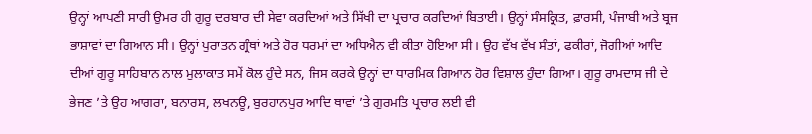ਉਨ੍ਹਾਂ ਆਪਣੀ ਸਾਰੀ ਉਮਰ ਹੀ ਗੁਰੂ ਦਰਬਾਰ ਦੀ ਸੇਵਾ ਕਰਦਿਆਂ ਅਤੇ ਸਿੱਖੀ ਦਾ ਪ੍ਰਚਾਰ ਕਰਦਿਆਂ ਬਿਤਾਈ। ਉਨ੍ਹਾਂ ਸੰਸਕ੍ਰਿਤ, ਫ਼ਾਰਸੀ, ਪੰਜਾਬੀ ਅਤੇ ਬ੍ਰਜ ਭਾਸ਼ਾਵਾਂ ਦਾ ਗਿਆਨ ਸੀ। ਉਨ੍ਹਾਂ ਪੁਰਾਤਨ ਗ੍ਰੰਥਾਂ ਅਤੇ ਹੋਰ ਧਰਮਾਂ ਦਾ ਅਧਿਐਨ ਵੀ ਕੀਤਾ ਹੋਇਆ ਸੀ। ਉਹ ਵੱਖ ਵੱਖ ਸੰਤਾਂ, ਫਕੀਰਾਂ, ਜੋਗੀਆਂ ਆਦਿ ਦੀਆਂ ਗੁਰੂ ਸਾਹਿਬਾਨ ਨਾਲ ਮੁਲਾਕਾਤ ਸਮੇਂ ਕੋਲ ਹੁੰਦੇ ਸਨ, ਜਿਸ ਕਰਕੇ ਉਨ੍ਹਾਂ ਦਾ ਧਾਰਮਿਕ ਗਿਆਨ ਹੋਰ ਵਿਸ਼ਾਲ ਹੁੰਦਾ ਗਿਆ। ਗੁਰੂ ਰਾਮਦਾਸ ਜੀ ਦੇ ਭੇਜਣ ’ਤੇ ਉਹ ਆਗਰਾ, ਬਨਾਰਸ, ਲਖਨਊ, ਬੁਰਹਾਨਪੁਰ ਆਦਿ ਥਾਵਾਂ ’ਤੇ ਗੁਰਮਤਿ ਪ੍ਰਚਾਰ ਲਈ ਵੀ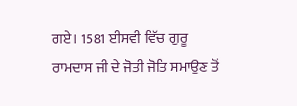ਗਏ। 1581 ਈਸਵੀ ਵਿੱਚ ਗੁਰੂ ਰਾਮਦਾਸ ਜੀ ਦੇ ਜੋਤੀ ਜੋਤਿ ਸਮਾਉਣ ਤੋਂ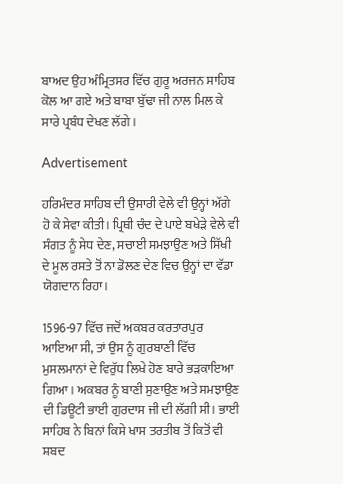ਬਾਅਦ ਉਹ ਅੰਮ੍ਰਿਤਸਰ ਵਿੱਚ ਗੁਰੂ ਅਰਜਨ ਸਾਹਿਬ ਕੋਲ ਆ ਗਏ ਅਤੇ ਬਾਬਾ ਬੁੱਢਾ ਜੀ ਨਾਲ ਮਿਲ ਕੇ ਸਾਰੇ ਪ੍ਰਬੰਧ ਦੇਖਣ ਲੱਗੇ।

Advertisement

ਹਰਿਮੰਦਰ ਸਾਹਿਬ ਦੀ ਉਸਾਰੀ ਵੇਲੇ ਵੀ ਉਨ੍ਹਾਂ ਅੱਗੇ ਹੋ ਕੇ ਸੇਵਾ ਕੀਤੀ। ਪ੍ਰਿਥੀ ਚੰਦ ਦੇ ਪਾਏ ਬਖੇੜੇ ਵੇਲੇ ਵੀ ਸੰਗਤ ਨੂੰ ਸੇਧ ਦੇਣ, ਸਚਾਈ ਸਮਝਾਉਣ ਅਤੇ ਸਿੱਖੀ ਦੇ ਮੂਲ ਰਸਤੇ ਤੋਂ ਨਾ ਡੋਲਣ ਦੇਣ ਵਿਚ ਉਨ੍ਹਾਂ ਦਾ ਵੱਡਾ ਯੋਗਦਾਨ ਰਿਹਾ।

1596-97 ਵਿੱਚ ਜਦੋਂ ਅਕਬਰ ਕਰਤਾਰਪੁਰ ਆਇਆ ਸੀ, ਤਾਂ ਉਸ ਨੂੰ ਗੁਰਬਾਣੀ ਵਿੱਚ ਮੁਸਲਮਾਨਾਂ ਦੇ ਵਿਰੁੱਧ ਲਿਖੇ ਹੋਣ ਬਾਰੇ ਭੜਕਾਇਆ ਗਿਆ। ਅਕਬਰ ਨੂੰ ਬਾਣੀ ਸੁਣਾਉਣ ਅਤੇ ਸਮਝਾਉਣ ਦੀ ਡਿਊਟੀ ਭਾਈ ਗੁਰਦਾਸ ਜੀ ਦੀ ਲੱਗੀ ਸੀ। ਭਾਈ ਸਾਹਿਬ ਨੇ ਬਿਨਾਂ ਕਿਸੇ ਖਾਸ ਤਰਤੀਬ ਤੋਂ ਕਿਤੋਂ ਵੀ ਸ਼ਬਦ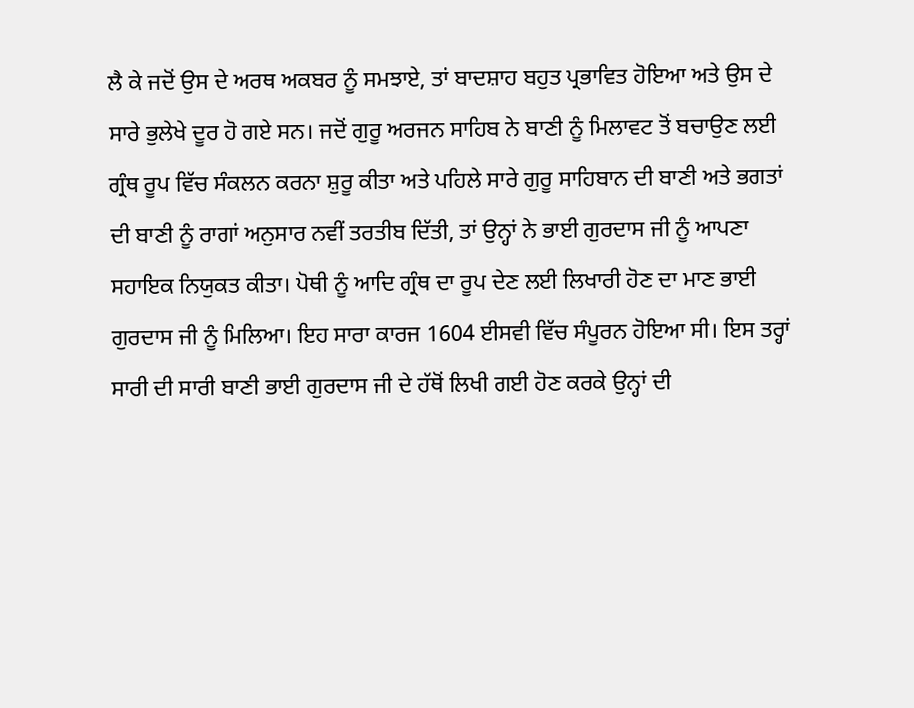ਲੈ ਕੇ ਜਦੋਂ ਉਸ ਦੇ ਅਰਥ ਅਕਬਰ ਨੂੰ ਸਮਝਾਏ, ਤਾਂ ਬਾਦਸ਼ਾਹ ਬਹੁਤ ਪ੍ਰਭਾਵਿਤ ਹੋਇਆ ਅਤੇ ਉਸ ਦੇ ਸਾਰੇ ਭੁਲੇਖੇ ਦੂਰ ਹੋ ਗਏ ਸਨ। ਜਦੋਂ ਗੁਰੂ ਅਰਜਨ ਸਾਹਿਬ ਨੇ ਬਾਣੀ ਨੂੰ ਮਿਲਾਵਟ ਤੋਂ ਬਚਾਉਣ ਲਈ ਗ੍ਰੰਥ ਰੂਪ ਵਿੱਚ ਸੰਕਲਨ ਕਰਨਾ ਸ਼ੁਰੂ ਕੀਤਾ ਅਤੇ ਪਹਿਲੇ ਸਾਰੇ ਗੁਰੂ ਸਾਹਿਬਾਨ ਦੀ ਬਾਣੀ ਅਤੇ ਭਗਤਾਂ ਦੀ ਬਾਣੀ ਨੂੰ ਰਾਗਾਂ ਅਨੁਸਾਰ ਨਵੀਂ ਤਰਤੀਬ ਦਿੱਤੀ, ਤਾਂ ਉਨ੍ਹਾਂ ਨੇ ਭਾਈ ਗੁਰਦਾਸ ਜੀ ਨੂੰ ਆਪਣਾ ਸਹਾਇਕ ਨਿਯੁਕਤ ਕੀਤਾ। ਪੋਥੀ ਨੂੰ ਆਦਿ ਗ੍ਰੰਥ ਦਾ ਰੂਪ ਦੇਣ ਲਈ ਲਿਖਾਰੀ ਹੋਣ ਦਾ ਮਾਣ ਭਾਈ ਗੁਰਦਾਸ ਜੀ ਨੂੰ ਮਿਲਿਆ। ਇਹ ਸਾਰਾ ਕਾਰਜ 1604 ਈਸਵੀ ਵਿੱਚ ਸੰਪੂਰਨ ਹੋਇਆ ਸੀ। ਇਸ ਤਰ੍ਹਾਂ ਸਾਰੀ ਦੀ ਸਾਰੀ ਬਾਣੀ ਭਾਈ ਗੁਰਦਾਸ ਜੀ ਦੇ ਹੱਥੋਂ ਲਿਖੀ ਗਈ ਹੋਣ ਕਰਕੇ ਉਨ੍ਹਾਂ ਦੀ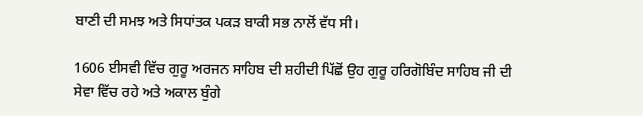ਬਾਣੀ ਦੀ ਸਮਝ ਅਤੇ ਸਿਧਾਂਤਕ ਪਕੜ ਬਾਕੀ ਸਭ ਨਾਲੋਂ ਵੱਧ ਸੀ।

1606 ਈਸਵੀ ਵਿੱਚ ਗੁਰੂ ਅਰਜਨ ਸਾਹਿਬ ਦੀ ਸ਼ਹੀਦੀ ਪਿੱਛੋਂ ਉਹ ਗੁਰੂ ਹਰਿਗੋਬਿੰਦ ਸਾਹਿਬ ਜੀ ਦੀ ਸੇਵਾ ਵਿੱਚ ਰਹੇ ਅਤੇ ਅਕਾਲ ਬੁੰਗੇ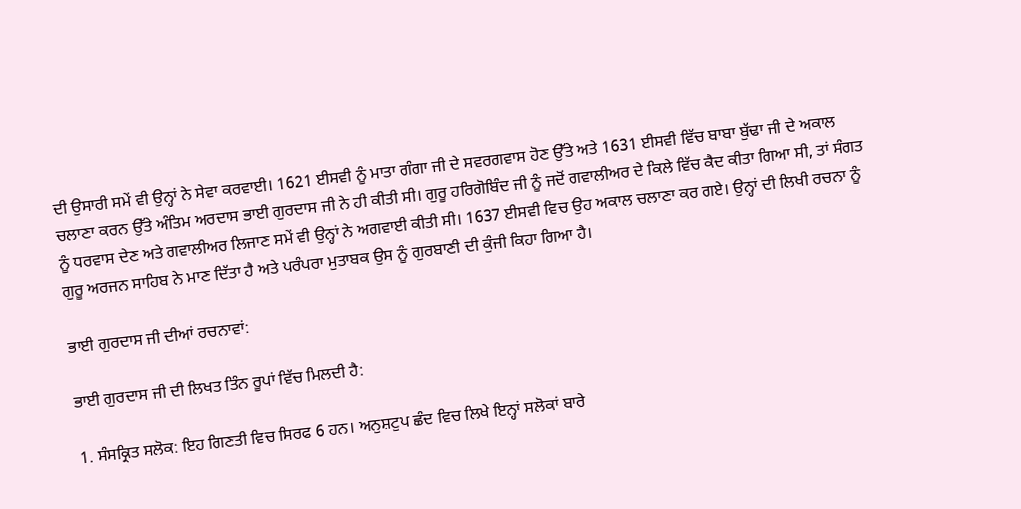ਦੀ ਉਸਾਰੀ ਸਮੇਂ ਵੀ ਉਨ੍ਹਾਂ ਨੇ ਸੇਵਾ ਕਰਵਾਈ। 1621 ਈਸਵੀ ਨੂੰ ਮਾਤਾ ਗੰਗਾ ਜੀ ਦੇ ਸਵਰਗਵਾਸ ਹੋਣ ਉੱਤੇ ਅਤੇ 1631 ਈਸਵੀ ਵਿੱਚ ਬਾਬਾ ਬੁੱਢਾ ਜੀ ਦੇ ਅਕਾਲ ਚਲਾਣਾ ਕਰਨ ਉੱਤੇ ਅੰਤਿਮ ਅਰਦਾਸ ਭਾਈ ਗੁਰਦਾਸ ਜੀ ਨੇ ਹੀ ਕੀਤੀ ਸੀ। ਗੁਰੂ ਹਰਿਗੋਬਿੰਦ ਜੀ ਨੂੰ ਜਦੋਂ ਗਵਾਲੀਅਰ ਦੇ ਕਿਲੇ ਵਿੱਚ ਕੈਦ ਕੀਤਾ ਗਿਆ ਸੀ, ਤਾਂ ਸੰਗਤ ਨੂੰ ਧਰਵਾਸ ਦੇਣ ਅਤੇ ਗਵਾਲੀਅਰ ਲਿਜਾਣ ਸਮੇਂ ਵੀ ਉਨ੍ਹਾਂ ਨੇ ਅਗਵਾਈ ਕੀਤੀ ਸੀ। 1637 ਈਸਵੀ ਵਿਚ ਉਹ ਅਕਾਲ ਚਲਾਣਾ ਕਰ ਗਏ। ਉਨ੍ਹਾਂ ਦੀ ਲਿਖੀ ਰਚਨਾ ਨੂੰ ਗੁਰੂ ਅਰਜਨ ਸਾਹਿਬ ਨੇ ਮਾਣ ਦਿੱਤਾ ਹੈ ਅਤੇ ਪਰੰਪਰਾ ਮੁਤਾਬਕ ਉਸ ਨੂੰ ਗੁਰਬਾਣੀ ਦੀ ਕੁੰਜੀ ਕਿਹਾ ਗਿਆ ਹੈ।

ਭਾਈ ਗੁਰਦਾਸ ਜੀ ਦੀਆਂ ਰਚਨਾਵਾਂ:

ਭਾਈ ਗੁਰਦਾਸ ਜੀ ਦੀ ਲਿਖਤ ਤਿੰਨ ਰੂਪਾਂ ਵਿੱਚ ਮਿਲਦੀ ਹੈ:

1. ਸੰਸਕ੍ਰਿਤ ਸਲੋਕ: ਇਹ ਗਿਣਤੀ ਵਿਚ ਸਿਰਫ 6 ਹਨ। ਅਨੁਸ਼ਟੁਪ ਛੰਦ ਵਿਚ ਲਿਖੇ ਇਨ੍ਹਾਂ ਸਲੋਕਾਂ ਬਾਰੇ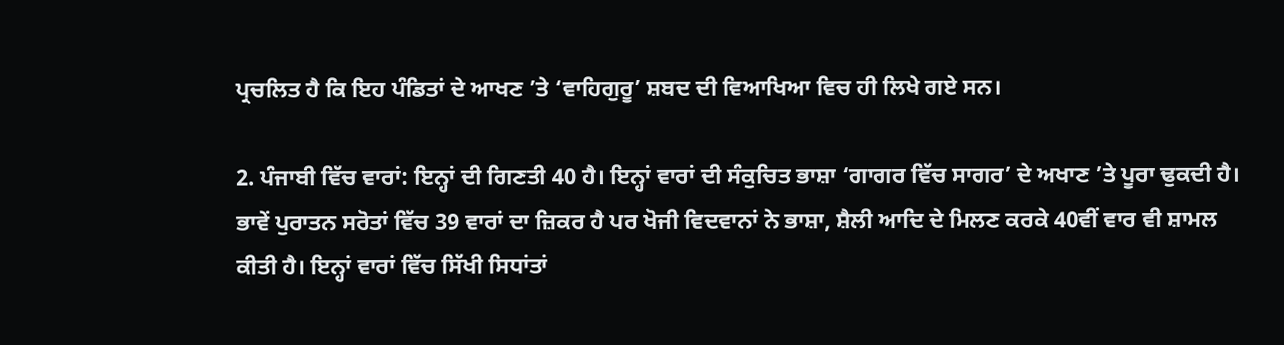ਪ੍ਰਚਲਿਤ ਹੈ ਕਿ ਇਹ ਪੰਡਿਤਾਂ ਦੇ ਆਖਣ ’ਤੇ ‘ਵਾਹਿਗੁਰੂ’ ਸ਼ਬਦ ਦੀ ਵਿਆਖਿਆ ਵਿਚ ਹੀ ਲਿਖੇ ਗਏ ਸਨ।

2. ਪੰਜਾਬੀ ਵਿੱਚ ਵਾਰਾਂ: ਇਨ੍ਹਾਂ ਦੀ ਗਿਣਤੀ 40 ਹੈ। ਇਨ੍ਹਾਂ ਵਾਰਾਂ ਦੀ ਸੰਕੁਚਿਤ ਭਾਸ਼ਾ ‘ਗਾਗਰ ਵਿੱਚ ਸਾਗਰ’ ਦੇ ਅਖਾਣ ’ਤੇ ਪੂਰਾ ਢੁਕਦੀ ਹੈ। ਭਾਵੇਂ ਪੁਰਾਤਨ ਸਰੋਤਾਂ ਵਿੱਚ 39 ਵਾਰਾਂ ਦਾ ਜ਼ਿਕਰ ਹੈ ਪਰ ਖੋਜੀ ਵਿਦਵਾਨਾਂ ਨੇ ਭਾਸ਼ਾ, ਸ਼ੈਲੀ ਆਦਿ ਦੇ ਮਿਲਣ ਕਰਕੇ 40ਵੀਂ ਵਾਰ ਵੀ ਸ਼ਾਮਲ ਕੀਤੀ ਹੈ। ਇਨ੍ਹਾਂ ਵਾਰਾਂ ਵਿੱਚ ਸਿੱਖੀ ਸਿਧਾਂਤਾਂ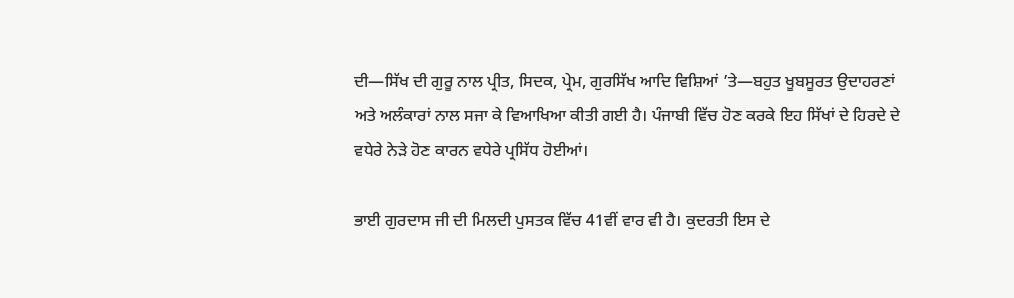ਦੀ—ਸਿੱਖ ਦੀ ਗੁਰੂ ਨਾਲ ਪ੍ਰੀਤ, ਸਿਦਕ, ਪ੍ਰੇਮ, ਗੁਰਸਿੱਖ ਆਦਿ ਵਿਸ਼ਿਆਂ ’ਤੇ—ਬਹੁਤ ਖੂਬਸੂਰਤ ਉਦਾਹਰਣਾਂ ਅਤੇ ਅਲੰਕਾਰਾਂ ਨਾਲ ਸਜਾ ਕੇ ਵਿਆਖਿਆ ਕੀਤੀ ਗਈ ਹੈ। ਪੰਜਾਬੀ ਵਿੱਚ ਹੋਣ ਕਰਕੇ ਇਹ ਸਿੱਖਾਂ ਦੇ ਹਿਰਦੇ ਦੇ ਵਧੇਰੇ ਨੇੜੇ ਹੋਣ ਕਾਰਨ ਵਧੇਰੇ ਪ੍ਰਸਿੱਧ ਹੋਈਆਂ।

ਭਾਈ ਗੁਰਦਾਸ ਜੀ ਦੀ ਮਿਲਦੀ ਪੁਸਤਕ ਵਿੱਚ 41ਵੀਂ ਵਾਰ ਵੀ ਹੈ। ਕੁਦਰਤੀ ਇਸ ਦੇ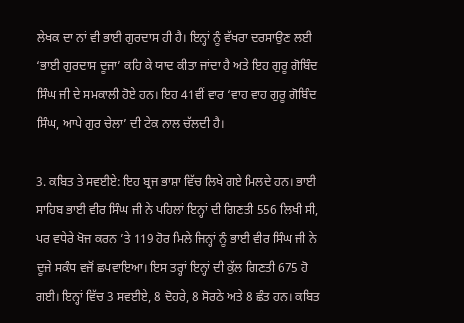ਲੇਖਕ ਦਾ ਨਾਂ ਵੀ ਭਾਈ ਗੁਰਦਾਸ ਹੀ ਹੈ। ਇਨ੍ਹਾਂ ਨੂੰ ਵੱਖਰਾ ਦਰਸਾਉਣ ਲਈ ‘ਭਾਈ ਗੁਰਦਾਸ ਦੂਜਾ’ ਕਹਿ ਕੇ ਯਾਦ ਕੀਤਾ ਜਾਂਦਾ ਹੈ ਅਤੇ ਇਹ ਗੁਰੂ ਗੋਬਿੰਦ ਸਿੰਘ ਜੀ ਦੇ ਸਮਕਾਲੀ ਹੋਏ ਹਨ। ਇਹ 41ਵੀਂ ਵਾਰ ‘ਵਾਹ ਵਾਹ ਗੁਰੂ ਗੋਬਿੰਦ ਸਿੰਘ, ਆਪੇ ਗੁਰ ਚੇਲਾ’ ਦੀ ਟੇਕ ਨਾਲ ਚੱਲਦੀ ਹੈ।

3. ਕਬਿਤ ਤੇ ਸਵਈਏ: ਇਹ ਬ੍ਰਜ ਭਾਸ਼ਾ ਵਿੱਚ ਲਿਖੇ ਗਏ ਮਿਲਦੇ ਹਨ। ਭਾਈ ਸਾਹਿਬ ਭਾਈ ਵੀਰ ਸਿੰਘ ਜੀ ਨੇ ਪਹਿਲਾਂ ਇਨ੍ਹਾਂ ਦੀ ਗਿਣਤੀ 556 ਲਿਖੀ ਸੀ, ਪਰ ਵਧੇਰੇ ਖੋਜ ਕਰਨ ’ਤੇ 119 ਹੋਰ ਮਿਲੇ ਜਿਨ੍ਹਾਂ ਨੂੰ ਭਾਈ ਵੀਰ ਸਿੰਘ ਜੀ ਨੇ ਦੂਜੇ ਸਕੰਧ ਵਜੋਂ ਛਪਵਾਇਆ। ਇਸ ਤਰ੍ਹਾਂ ਇਨ੍ਹਾਂ ਦੀ ਕੁੱਲ ਗਿਣਤੀ 675 ਹੋ ਗਈ। ਇਨ੍ਹਾਂ ਵਿੱਚ 3 ਸਵਈਏ, 8 ਦੋਹਰੇ, 8 ਸੋਰਠੇ ਅਤੇ 8 ਛੰਤ ਹਨ। ਕਬਿਤ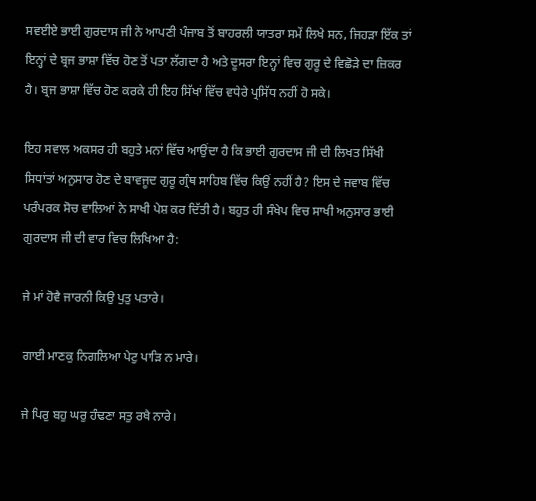ਸਵਈਏ ਭਾਈ ਗੁਰਦਾਸ ਜੀ ਨੇ ਆਪਣੀ ਪੰਜਾਬ ਤੋਂ ਬਾਹਰਲੀ ਯਾਤਰਾ ਸਮੇਂ ਲਿਖੇ ਸਨ, ਜਿਹੜਾ ਇੱਕ ਤਾਂ ਇਨ੍ਹਾਂ ਦੇ ਬ੍ਰਜ ਭਾਸ਼ਾ ਵਿੱਚ ਹੋਣ ਤੋਂ ਪਤਾ ਲੱਗਦਾ ਹੈ ਅਤੇ ਦੂਸਰਾ ਇਨ੍ਹਾਂ ਵਿਚ ਗੁਰੂ ਦੇ ਵਿਛੋੜੇ ਦਾ ਜ਼ਿਕਰ ਹੈ। ਬ੍ਰਜ ਭਾਸ਼ਾ ਵਿੱਚ ਹੋਣ ਕਰਕੇ ਹੀ ਇਹ ਸਿੱਖਾਂ ਵਿੱਚ ਵਧੇਰੇ ਪ੍ਰਸਿੱਧ ਨਹੀਂ ਹੋ ਸਕੇ।

ਇਹ ਸਵਾਲ ਅਕਸਰ ਹੀ ਬਹੁਤੇ ਮਨਾਂ ਵਿੱਚ ਆਉਂਦਾ ਹੈ ਕਿ ਭਾਈ ਗੁਰਦਾਸ ਜੀ ਦੀ ਲਿਖਤ ਸਿੱਖੀ ਸਿਧਾਂਤਾਂ ਅਨੁਸਾਰ ਹੋਣ ਦੇ ਬਾਵਜੂਦ ਗੁਰੂ ਗ੍ਰੰਥ ਸਾਹਿਬ ਵਿੱਚ ਕਿਉਂ ਨਹੀਂ ਹੈ? ਇਸ ਦੇ ਜਵਾਬ ਵਿੱਚ ਪਰੰਪਰਕ ਸੋਚ ਵਾਲਿਆਂ ਨੇ ਸਾਖੀ ਪੇਸ਼ ਕਰ ਦਿੱਤੀ ਹੈ। ਬਹੁਤ ਹੀ ਸੰਖੇਪ ਵਿਚ ਸਾਖੀ ਅਨੁਸਾਰ ਭਾਈ ਗੁਰਦਾਸ ਜੀ ਦੀ ਵਾਰ ਵਿਚ ਲਿਖਿਆ ਹੈ:

ਜੇ ਮਾਂ ਹੋਵੈ ਜਾਰਨੀ ਕਿਉ ਪੁਤੁ ਪਤਾਰੇ।

ਗਾਈ ਮਾਣਕੁ ਨਿਗਲਿਆ ਪੇਟੁ ਪਾੜਿ ਨ ਮਾਰੇ।

ਜੇ ਪਿਰੁ ਬਹੁ ਘਰੁ ਹੰਢਣਾ ਸਤੁ ਰਖੈ ਨਾਰੇ।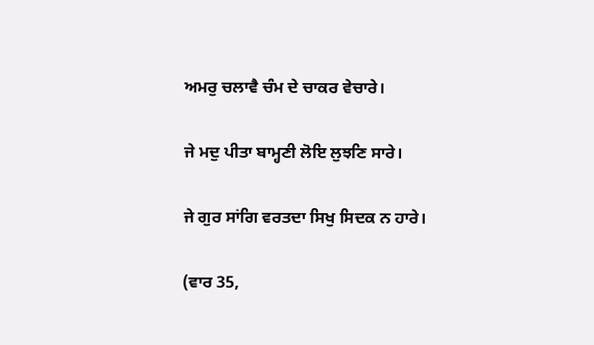ਅਮਰੁ ਚਲਾਵੈ ਚੰਮ ਦੇ ਚਾਕਰ ਵੇਚਾਰੇ।

ਜੇ ਮਦੁ ਪੀਤਾ ਬਾਮ੍ਹਣੀ ਲੋਇ ਲੁਝਣਿ ਸਾਰੇ।

ਜੇ ਗੁਰ ਸਾਂਗਿ ਵਰਤਦਾ ਸਿਖੁ ਸਿਦਕ ਨ ਹਾਰੇ।

(ਵਾਰ 35,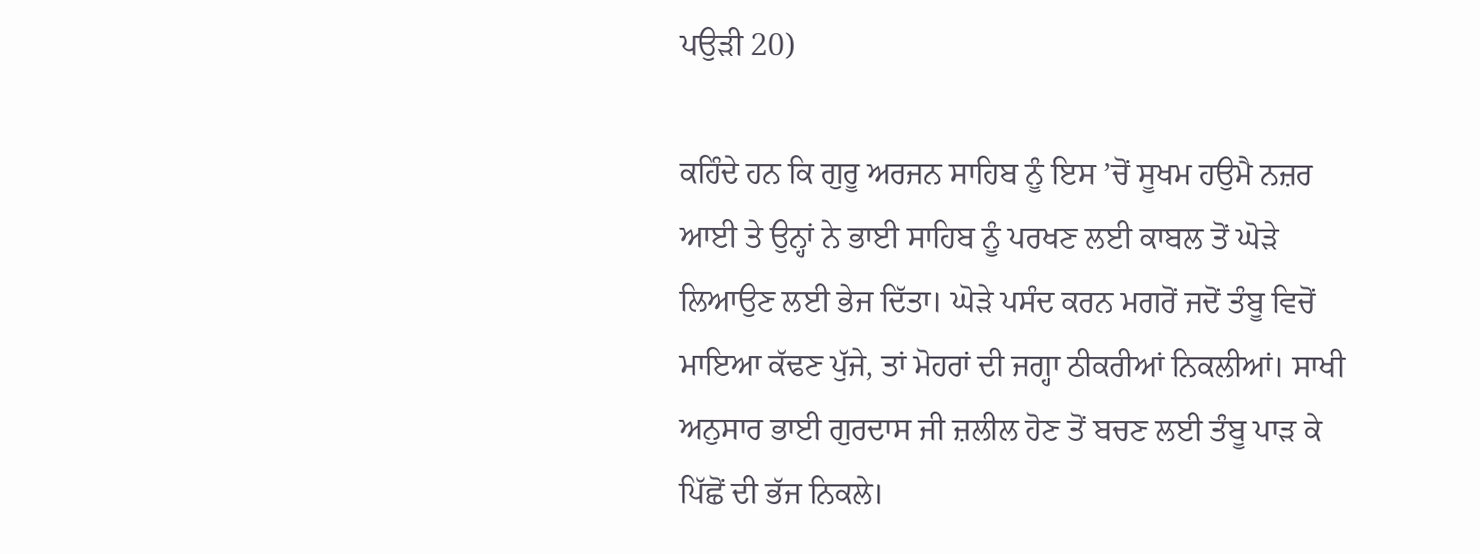ਪਉੜੀ 20)

ਕਹਿੰਦੇ ਹਨ ਕਿ ਗੁਰੂ ਅਰਜਨ ਸਾਹਿਬ ਨੂੰ ਇਸ ’ਚੋਂ ਸੂਖਮ ਹਉਮੈ ਨਜ਼ਰ ਆਈ ਤੇ ਉਨ੍ਹਾਂ ਨੇ ਭਾਈ ਸਾਹਿਬ ਨੂੰ ਪਰਖਣ ਲਈ ਕਾਬਲ ਤੋਂ ਘੋੜੇ ਲਿਆਉਣ ਲਈ ਭੇਜ ਦਿੱਤਾ। ਘੋੜੇ ਪਸੰਦ ਕਰਨ ਮਗਰੋਂ ਜਦੋਂ ਤੰਬੂ ਵਿਚੋਂ ਮਾਇਆ ਕੱਢਣ ਪੁੱਜੇ, ਤਾਂ ਮੋਹਰਾਂ ਦੀ ਜਗ੍ਹਾ ਠੀਕਰੀਆਂ ਨਿਕਲੀਆਂ। ਸਾਖੀ ਅਨੁਸਾਰ ਭਾਈ ਗੁਰਦਾਸ ਜੀ ਜ਼ਲੀਲ ਹੋਣ ਤੋਂ ਬਚਣ ਲਈ ਤੰਬੂ ਪਾੜ ਕੇ ਪਿੱਛੋਂ ਦੀ ਭੱਜ ਨਿਕਲੇ।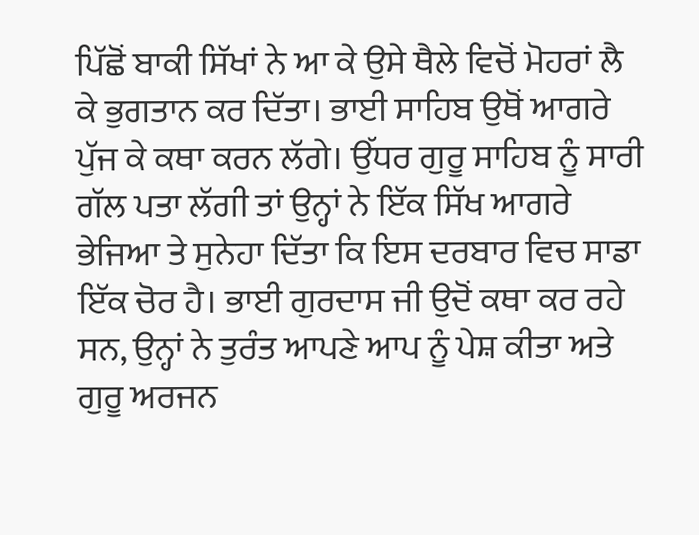ਪਿੱਛੋਂ ਬਾਕੀ ਸਿੱਖਾਂ ਨੇ ਆ ਕੇ ਉਸੇ ਥੈਲੇ ਵਿਚੋਂ ਮੋਹਰਾਂ ਲੈ ਕੇ ਭੁਗਤਾਨ ਕਰ ਦਿੱਤਾ। ਭਾਈ ਸਾਹਿਬ ਉਥੋਂ ਆਗਰੇ ਪੁੱਜ ਕੇ ਕਥਾ ਕਰਨ ਲੱਗੇ। ਉੱਧਰ ਗੁਰੂ ਸਾਹਿਬ ਨੂੰ ਸਾਰੀ ਗੱਲ ਪਤਾ ਲੱਗੀ ਤਾਂ ਉਨ੍ਹਾਂ ਨੇ ਇੱਕ ਸਿੱਖ ਆਗਰੇ ਭੇਜਿਆ ਤੇ ਸੁਨੇਹਾ ਦਿੱਤਾ ਕਿ ਇਸ ਦਰਬਾਰ ਵਿਚ ਸਾਡਾ ਇੱਕ ਚੋਰ ਹੈ। ਭਾਈ ਗੁਰਦਾਸ ਜੀ ਉਦੋਂ ਕਥਾ ਕਰ ਰਹੇ ਸਨ, ਉਨ੍ਹਾਂ ਨੇ ਤੁਰੰਤ ਆਪਣੇ ਆਪ ਨੂੰ ਪੇਸ਼ ਕੀਤਾ ਅਤੇ ਗੁਰੂ ਅਰਜਨ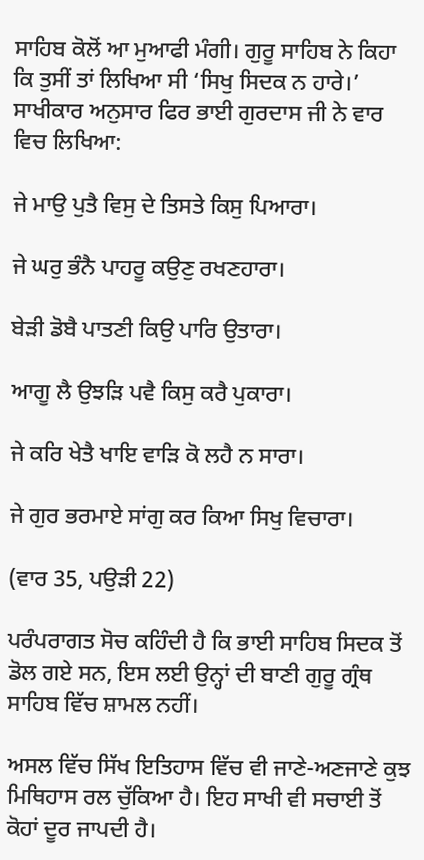ਸਾਹਿਬ ਕੋਲੋਂ ਆ ਮੁਆਫੀ ਮੰਗੀ। ਗੁਰੂ ਸਾਹਿਬ ਨੇ ਕਿਹਾ ਕਿ ਤੁਸੀਂ ਤਾਂ ਲਿਖਿਆ ਸੀ ‘ਸਿਖੁ ਸਿਦਕ ਨ ਹਾਰੇ।’ ਸਾਖੀਕਾਰ ਅਨੁਸਾਰ ਫਿਰ ਭਾਈ ਗੁਰਦਾਸ ਜੀ ਨੇ ਵਾਰ ਵਿਚ ਲਿਖਿਆ:

ਜੇ ਮਾਉ ਪੁਤੈ ਵਿਸੁ ਦੇ ਤਿਸਤੇ ਕਿਸੁ ਪਿਆਰਾ।

ਜੇ ਘਰੁ ਭੰਨੈ ਪਾਹਰੂ ਕਉਣੁ ਰਖਣਹਾਰਾ।

ਬੇੜੀ ਡੋਬੈ ਪਾਤਣੀ ਕਿਉ ਪਾਰਿ ਉਤਾਰਾ।

ਆਗੂ ਲੈ ਉਝੜਿ ਪਵੈ ਕਿਸੁ ਕਰੈ ਪੁਕਾਰਾ।

ਜੇ ਕਰਿ ਖੇਤੈ ਖਾਇ ਵਾੜਿ ਕੋ ਲਹੈ ਨ ਸਾਰਾ।

ਜੇ ਗੁਰ ਭਰਮਾਏ ਸਾਂਗੁ ਕਰ ਕਿਆ ਸਿਖੁ ਵਿਚਾਰਾ।

(ਵਾਰ 35, ਪਉੜੀ 22)

ਪਰੰਪਰਾਗਤ ਸੋਚ ਕਹਿੰਦੀ ਹੈ ਕਿ ਭਾਈ ਸਾਹਿਬ ਸਿਦਕ ਤੋਂ ਡੋਲ ਗਏ ਸਨ, ਇਸ ਲਈ ਉਨ੍ਹਾਂ ਦੀ ਬਾਣੀ ਗੁਰੂ ਗ੍ਰੰਥ ਸਾਹਿਬ ਵਿੱਚ ਸ਼ਾਮਲ ਨਹੀਂ।

ਅਸਲ ਵਿੱਚ ਸਿੱਖ ਇਤਿਹਾਸ ਵਿੱਚ ਵੀ ਜਾਣੇ-ਅਣਜਾਣੇ ਕੁਝ ਮਿਥਿਹਾਸ ਰਲ ਚੁੱਕਿਆ ਹੈ। ਇਹ ਸਾਖੀ ਵੀ ਸਚਾਈ ਤੋਂ ਕੋਹਾਂ ਦੂਰ ਜਾਪਦੀ ਹੈ।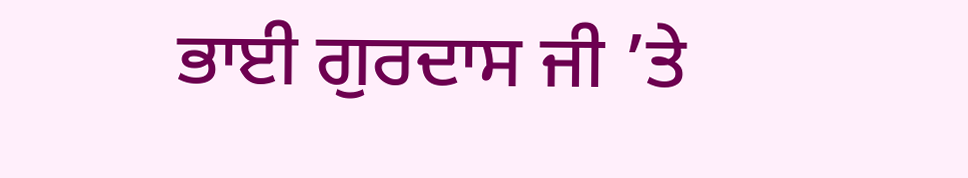ਭਾਈ ਗੁਰਦਾਸ ਜੀ ’ਤੇ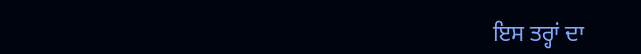ਇਸ ਤਰ੍ਹਾਂ ਦਾ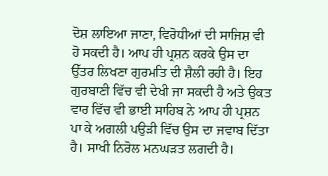ਦੋਸ਼ ਲਾਇਆ ਜਾਣਾ, ਵਿਰੋਧੀਆਂ ਦੀ ਸਾਜਿਸ਼ ਵੀ ਹੋ ਸਕਦੀ ਹੈ। ਆਪ ਹੀ ਪ੍ਰਸ਼ਨ ਕਰਕੇ ਉਸ ਦਾ ਉੱਤਰ ਲਿਖਣਾ ਗੁਰਮਤਿ ਦੀ ਸ਼ੈਲੀ ਰਹੀ ਹੈ। ਇਹ ਗੁਰਬਾਣੀ ਵਿੱਚ ਵੀ ਦੇਖੀ ਜਾ ਸਕਦੀ ਹੈ ਅਤੇ ਉਕਤ ਵਾਰ ਵਿੱਚ ਵੀ ਭਾਈ ਸਾਹਿਬ ਨੇ ਆਪ ਹੀ ਪ੍ਰਸ਼ਨ ਪਾ ਕੇ ਅਗਲੀ ਪਉੜੀ ਵਿੱਚ ਉਸ ਦਾ ਜਵਾਬ ਦਿੱਤਾ ਹੈ। ਸਾਖੀ ਨਿਰੋਲ ਮਨਘੜਤ ਲਗਦੀ ਹੈ।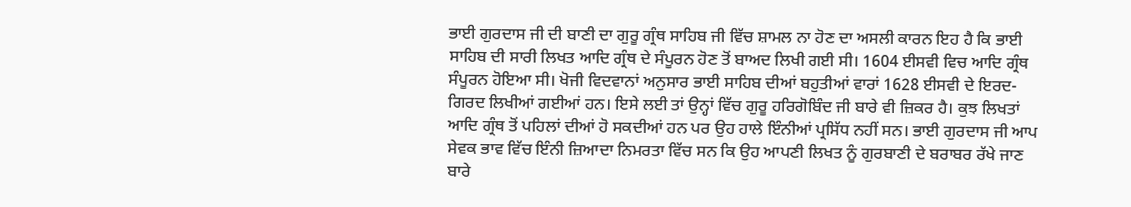ਭਾਈ ਗੁਰਦਾਸ ਜੀ ਦੀ ਬਾਣੀ ਦਾ ਗੁਰੂ ਗ੍ਰੰਥ ਸਾਹਿਬ ਜੀ ਵਿੱਚ ਸ਼ਾਮਲ ਨਾ ਹੋਣ ਦਾ ਅਸਲੀ ਕਾਰਨ ਇਹ ਹੈ ਕਿ ਭਾਈ ਸਾਹਿਬ ਦੀ ਸਾਰੀ ਲਿਖਤ ਆਦਿ ਗ੍ਰੰਥ ਦੇ ਸੰਪੂਰਨ ਹੋਣ ਤੋਂ ਬਾਅਦ ਲਿਖੀ ਗਈ ਸੀ। 1604 ਈਸਵੀ ਵਿਚ ਆਦਿ ਗ੍ਰੰਥ ਸੰਪੂਰਨ ਹੋਇਆ ਸੀ। ਖੋਜੀ ਵਿਦਵਾਨਾਂ ਅਨੁਸਾਰ ਭਾਈ ਸਾਹਿਬ ਦੀਆਂ ਬਹੁਤੀਆਂ ਵਾਰਾਂ 1628 ਈਸਵੀ ਦੇ ਇਰਦ-ਗਿਰਦ ਲਿਖੀਆਂ ਗਈਆਂ ਹਨ। ਇਸੇ ਲਈ ਤਾਂ ਉਨ੍ਹਾਂ ਵਿੱਚ ਗੁਰੂ ਹਰਿਗੋਬਿੰਦ ਜੀ ਬਾਰੇ ਵੀ ਜ਼ਿਕਰ ਹੈ। ਕੁਝ ਲਿਖਤਾਂ ਆਦਿ ਗ੍ਰੰਥ ਤੋਂ ਪਹਿਲਾਂ ਦੀਆਂ ਹੋ ਸਕਦੀਆਂ ਹਨ ਪਰ ਉਹ ਹਾਲੇ ਇੰਨੀਆਂ ਪ੍ਰਸਿੱਧ ਨਹੀਂ ਸਨ। ਭਾਈ ਗੁਰਦਾਸ ਜੀ ਆਪ ਸੇਵਕ ਭਾਵ ਵਿੱਚ ਇੰਨੀ ਜ਼ਿਆਦਾ ਨਿਮਰਤਾ ਵਿੱਚ ਸਨ ਕਿ ਉਹ ਆਪਣੀ ਲਿਖਤ ਨੂੰ ਗੁਰਬਾਣੀ ਦੇ ਬਰਾਬਰ ਰੱਖੇ ਜਾਣ ਬਾਰੇ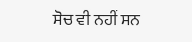ਸੋਚ ਵੀ ਨਹੀਂ ਸਨ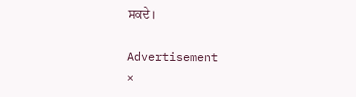ਸਕਦੇ।

Advertisement
×